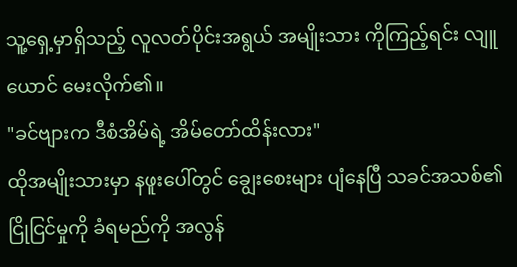သူ့ရှေ့မှာရှိသည့် လူလတ်ပိုင်းအရွယ် အမျိုးသား ကိုကြည့်ရင်း လျူယောင် မေးလိုက်၏။
"ခင်ဗျားက ဒီစံအိမ်ရဲ့ အိမ်တော်ထိန်းလား"
ထိုအမျိုးသားမှာ နဖူးပေါ်တွင် ချွေးစေးများ ပျံနေပြီ သခင်အသစ်၏ ငြိုငြင်မှုကို ခံရမည်ကို အလွန်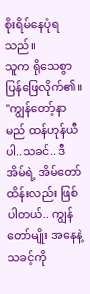စိုးရိမ်နေပုံရသည်။
သူက ရိုသေစွာ ပြန်ဖြေလိုက်၏။
"ကျွန်တော့်နာမည် ထန်ဟုန်ယီပါ..သခင်.. ဒီအိမ်ရဲ့ အိမ်တော်ထိန်းလည်း ဖြစ်ပါတယ်.. ကျွန်တော်မျိုး အနေနဲ့ သခင့်ကို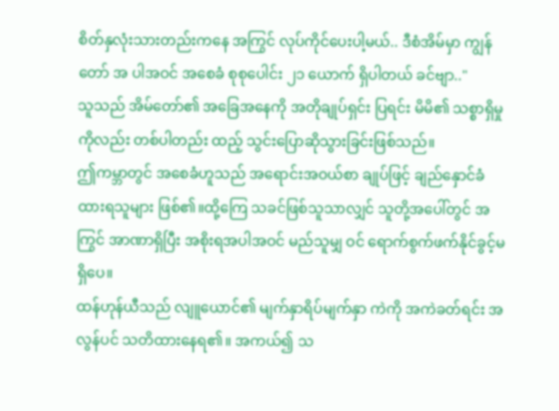စိတ်နှလုံးသားတည်းကနေ အကြွင် လုပ်ကိုင်ပေးပါ့မယ်.. ဒီစံအိမ်မှာ ကျွန်တော် အ ပါအဝင် အစေခံ စုစုပေါင်း ၂၁ ယောက် ရှိပါတယ် ခင်ဗျာ.."
သူသည် အိမ်တော်၏ အခြေအနေကို အတိုချုပ်ရှင်း ပြရင်း မိမိ၏ သစ္စာရှိမှုကိုလည်း တစ်ပါတည်း ထည့် သွင်းပြောဆိုသွားခြင်းဖြစ်သည်။
ဤကမ္ဘာတွင် အစေခံဟူသည် အရောင်းအဝယ်စာ ချုပ်ဖြင့် ချည်နှောင်ခံထားရသူများ ဖြစ်၏။ထို့ကြေ သခင်ဖြစ်သူသာလျှင် သူတို့အပေါ်တွင် အကြွင် အာဏာရှိပြီး အစိုးရအပါအဝင် မည်သူမျှ ဝင် ရောက်စွက်ဖက်နိုင်ခွင့်မရှိပေ။
ထန်ဟုန်ယီသည် လျူယောင်၏ မျက်နှာရိပ်မျက်နှာ ကဲကို အကဲခတ်ရင်း အလွန်ပင် သတိထားနေရ၏။ အကယ်၍ သ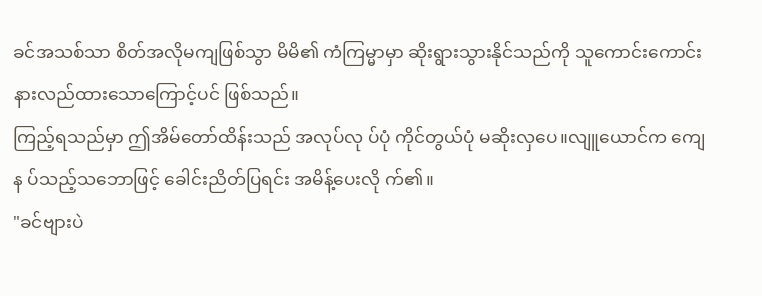ခင်အသစ်သာ စိတ်အလိုမကျဖြစ်သွာ မိမိ၏ ကံကြမ္မာမှာ ဆိုးရွားသွားနိုင်သည်ကို သူကောင်းကောင်း နားလည်ထားသောကြောင့်ပင် ဖြစ်သည်။
ကြည့်ရသည်မှာ ဤအိမ်တော်ထိန်းသည် အလုပ်လု ပ်ပုံ ကိုင်တွယ်ပုံ မဆိုးလှပေ။လျူယောင်က ကျေန ပ်သည့်သဘောဖြင့် ခေါင်းညိတ်ပြရင်း အမိန့်ပေးလို က်၏။
"ခင်ဗျားပဲ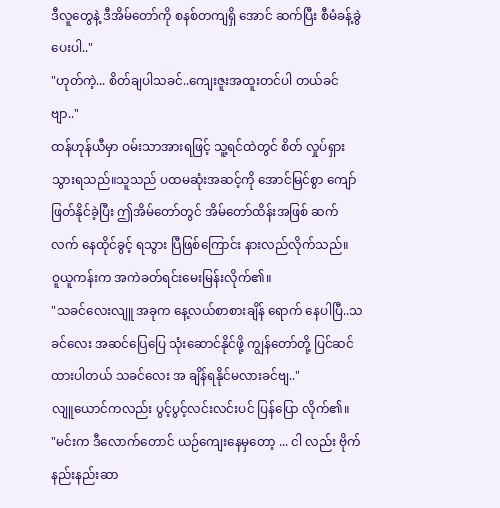ဒီလူတွေနဲ့ ဒီအိမ်တော်ကို စနစ်တကျရှိ အောင် ဆက်ပြီး စီမံခန့်ခွဲပေးပါ.."
"ဟုတ်ကဲ့... စိတ်ချပါသခင်..ကျေးဇူးအထူးတင်ပါ တယ်ခင်ဗျာ.."
ထန်ဟုန်ယီမှာ ဝမ်းသာအားရဖြင့် သူ့ရင်ထဲတွင် စိတ် လှုပ်ရှားသွားရသည်။သူသည် ပထမဆုံးအဆင့်ကို အောင်မြင်စွာ ကျော်ဖြတ်နိုင်ခဲ့ပြီး ဤအိမ်တော်တွင် အိမ်တော်ထိန်းအဖြစ် ဆက်လက် နေထိုင်ခွင့် ရသွား ပြီဖြစ်ကြောင်း နားလည်လိုက်သည်။
ဝူယူကန်းက အကဲခတ်ရင်းမေးမြန်းလိုက်၏။
"သခင်လေးလျူ အခုက နေ့လယ်စာစားချိန် ရောက် နေပါပြီ..သခင်လေး အဆင်ပြေပြေ သုံးဆောင်နိုင်ဖို့ ကျွန်တော်တို့ ပြင်ဆင်ထားပါတယ် သခင်လေး အ ချိန်ရနိုင်မလားခင်ဗျ.."
လျူယောင်ကလည်း ပွင့်ပွင့်လင်းလင်းပင် ပြန်ပြော လိုက်၏။
"မင်းက ဒီလောက်တောင် ယဉ်ကျေးနေမှတော့ ... ငါ လည်း ဗိုက်နည်းနည်းဆာ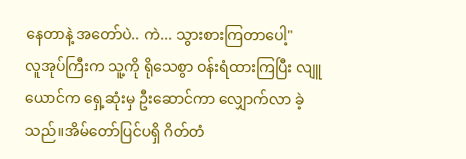နေတာနဲ့ အတော်ပဲ.. ကဲ... သွားစားကြတာပေါ့"
လူအုပ်ကြီးက သူ့ကို ရိုသေစွာ ဝန်းရံထားကြပြီး လျူယောင်က ရှေ့ဆုံးမှ ဦးဆောင်ကာ လျှောက်လာ ခဲ့သည်။အိမ်တော်ပြင်ပရှိ ဂိတ်တံ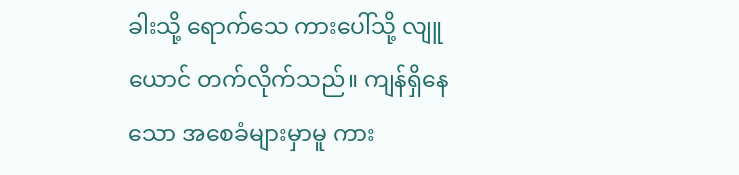ခါးသို့ ရောက်သေ ကားပေါ်သို့ လျူယောင် တက်လိုက်သည်။ ကျန်ရှိနေသော အစေခံများမှာမူ ကား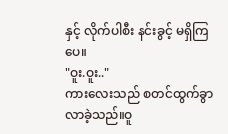နှင့် လိုက်ပါစီး နင်းခွင့် မရှိကြပေ။
"ဝူး.ဝူး.."
ကားလေးသည် စတင်ထွက်ခွာလာခဲ့သည်။ဝူ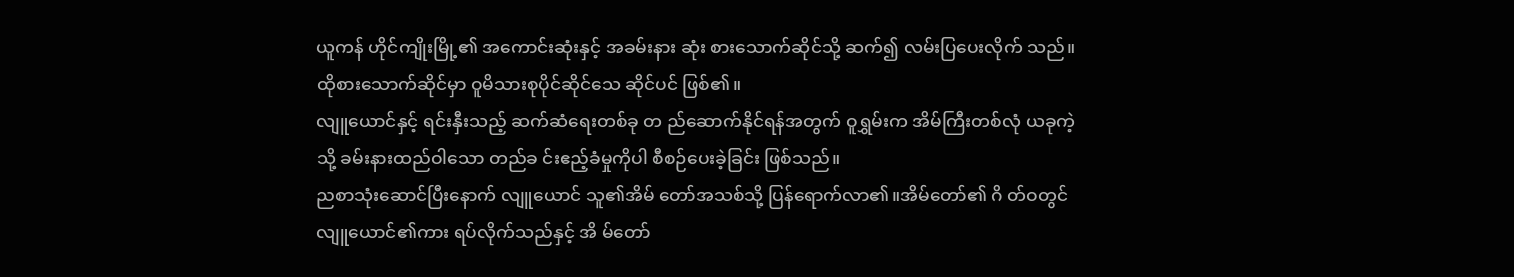ယူကန် ဟိုင်ကျိုးမြို့၏ အကောင်းဆုံးနှင့် အခမ်းနား ဆုံး စားသောက်ဆိုင်သို့ ဆက်၍ လမ်းပြပေးလိုက် သည်။ထိုစားသောက်ဆိုင်မှာ ဝူမိသားစုပိုင်ဆိုင်သေ ဆိုင်ပင် ဖြစ်၏။
လျူယောင်နှင့် ရင်းနှီးသည့် ဆက်ဆံရေးတစ်ခု တ ည်ဆောက်နိုင်ရန်အတွက် ဝူရွှမ်းက အိမ်ကြီးတစ်လုံ ယခုကဲ့သို့ ခမ်းနားထည်ဝါသော တည်ခ င်းဧည့်ခံမှုကိုပါ စီစဉ်ပေးခဲ့ခြင်း ဖြစ်သည်။
ညစာသုံးဆောင်ပြီးနောက် လျူယောင် သူ၏အိမ် တော်အသစ်သို့ ပြန်ရောက်လာ၏။အိမ်တော်၏ ဂိ တ်ဝတွင် လျူယောင်၏ကား ရပ်လိုက်သည်နှင့် အိ မ်တော်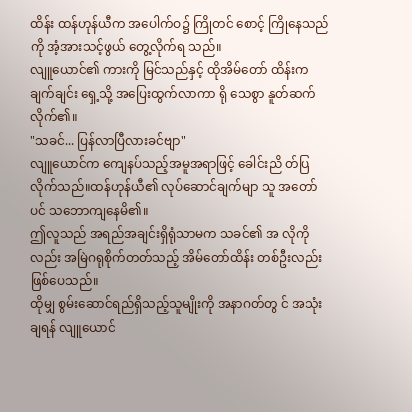ထိန်း ထန်ဟုန်ယီက အပေါက်ဝ၌ ကြိုတင် စောင့် ကြိုနေသည်ကို အံ့အားသင့်ဖွယ် တွေ့လိုက်ရ သည်။
လျူယောင်၏ ကားကို မြင်သည်နှင့် ထိုအိမ်တော် ထိန်းက ချက်ချင်း ရှေ့သို့ အပြေးထွက်လာကာ ရို သေစွာ နူတ်ဆက်လိုက်၏။
"သခင်... ပြန်လာပြီလားခင်ဗျာ"
လျူယောင်က ကျေနပ်သည့်အမူအရာဖြင့် ခေါင်းညိ တ်ပြလိုက်သည်။ထန်ဟုန်ယီ၏ လုပ်ဆောင်ချက်မျာ သူ အတော်ပင် သဘောကျနေမိ၏။
ဤလူသည် အရည်အချင်းရှိရုံသာမက သခင်၏ အ လိုကိုလည်း အမြဲဂရုစိုက်တတ်သည့် အိမ်တော်ထိန်း တစ်ဦးလည်း ဖြစ်ပေသည်။
ထိုမျှ စွမ်းဆောင်ရည်ရှိသည့်သူမျိုးကို အနာဂတ်တွ င် အသုံးချရန် လျူယောင်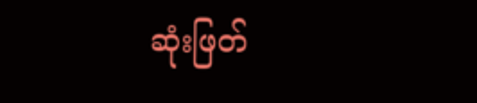ဆုံးဖြတ်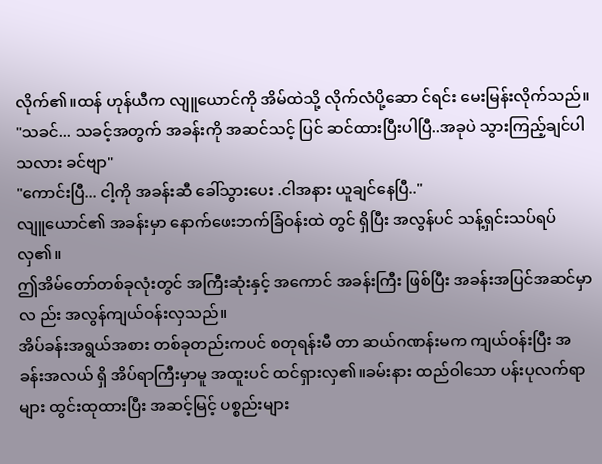လိုက်၏။ထန် ဟုန်ယီက လျူယောင်ကို အိမ်ထဲသို့ လိုက်လံပို့ဆော င်ရင်း မေးမြန်းလိုက်သည်။
"သခင်... သခင့်အတွက် အခန်းကို အဆင်သင့် ပြင် ဆင်ထားပြီးပါပြီ..အခုပဲ သွားကြည့်ချင်ပါသလား ခင်ဗျာ"
"ကောင်းပြီ... ငါ့ကို အခန်းဆီ ခေါ်သွားပေး .ငါအနား ယူချင်နေပြီ.."
လျူယောင်၏ အခန်းမှာ နောက်ဖေးဘက်ခြံဝန်းထဲ တွင် ရှိပြီး အလွန်ပင် သန့်ရှင်းသပ်ရပ်လှ၏။
ဤအိမ်တော်တစ်ခုလုံးတွင် အကြီးဆုံးနှင့် အကောင် အခန်းကြီး ဖြစ်ပြီး အခန်းအပြင်အဆင်မှာလ ည်း အလွန်ကျယ်ဝန်းလှသည်။
အိပ်ခန်းအရွယ်အစား တစ်ခုတည်းကပင် စတုရန်းမီ တာ ဆယ်ဂဏန်းမက ကျယ်ဝန်းပြီး အခန်းအလယ် ရှိ အိပ်ရာကြီးမှာမူ အထူးပင် ထင်ရှားလှ၏။ခမ်းနား ထည်ဝါသော ပန်းပုလက်ရာများ ထွင်းထုထားပြီး အဆင့်မြင့် ပစ္စည်းများ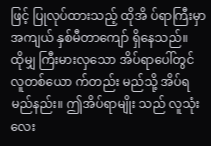ဖြင့် ပြုလုပ်ထားသည့် ထိုအိ ပ်ရာကြီးမှာ အကျယ် နှစ်မီတာကျော် ရှိနေသည်။
ထိုမျှ ကြီးမားလှသော အိပ်ရာပေါ်တွင် လူတစ်ယော က်တည်း မည်သို့ အိပ်ရမည်နည်း။ ဤအိပ်ရာမျိုး သည် လူသုံးလေး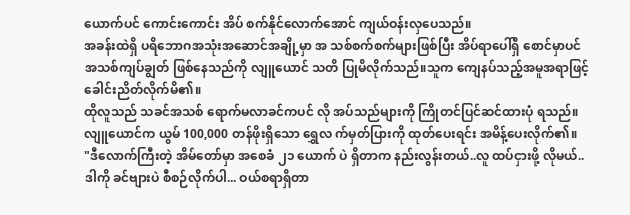ယောက်ပင် ကောင်းကောင်း အိပ် စက်နိုင်လောက်အောင် ကျယ်ဝန်းလှပေသည်။
အခန်းထဲရှိ ပရိဘောဂအသုံးအဆောင်အချို့မှာ အ သစ်စက်စက်များဖြစ်ပြီး အိပ်ရာပေါ်ရှိ စောင်မှာပင် အသစ်ကျပ်ချွတ် ဖြစ်နေသည်ကို လျူယောင် သတိ ပြုမိလိုက်သည်။သူက ကျေနပ်သည့်အမူအရာဖြင့် ခေါင်းညိတ်လိုက်မိ၏။
ထိုလူသည် သခင်အသစ် ရောက်မလာခင်ကပင် လို အပ်သည်များကို ကြိုတင်ပြင်ဆင်ထားပုံ ရသည်။ လျူယောင်က ယွမ် 100,000 တန်ဖိုးရှိသော ရွှေလ က်မှတ်ပြားကို ထုတ်ပေးရင်း အမိန့်ပေးလိုက်၏။
"ဒီလောက်ကြီးတဲ့ အိမ်တော်မှာ အစေခံ ၂၁ ယောက် ပဲ ရှိတာက နည်းလွန်းတယ်..လူ ထပ်ငှားဖို့ လိုမယ်.. ဒါကို ခင်ဗျားပဲ စီစဉ်လိုက်ပါ... ဝယ်စရာရှိတာ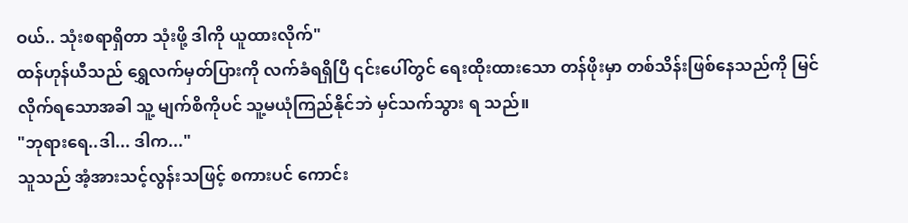ဝယ်.. သုံးစရာရှိတာ သုံးဖို့ ဒါကို ယူထားလိုက်"
ထန်ဟုန်ယီသည် ရွှေလက်မှတ်ပြားကို လက်ခံရရှိပြီ ၎င်းပေါ်တွင် ရေးထိုးထားသော တန်ဖိုးမှာ တစ်သိန်းဖြစ်နေသည်ကို မြင်လိုက်ရသောအခါ သူ့ မျက်စိကိုပင် သူ့မယုံကြည်နိုင်ဘဲ မှင်သက်သွား ရ သည်။
"ဘုရားရေ..ဒါ... ဒါက..."
သူသည် အံ့အားသင့်လွန်းသဖြင့် စကားပင် ကောင်း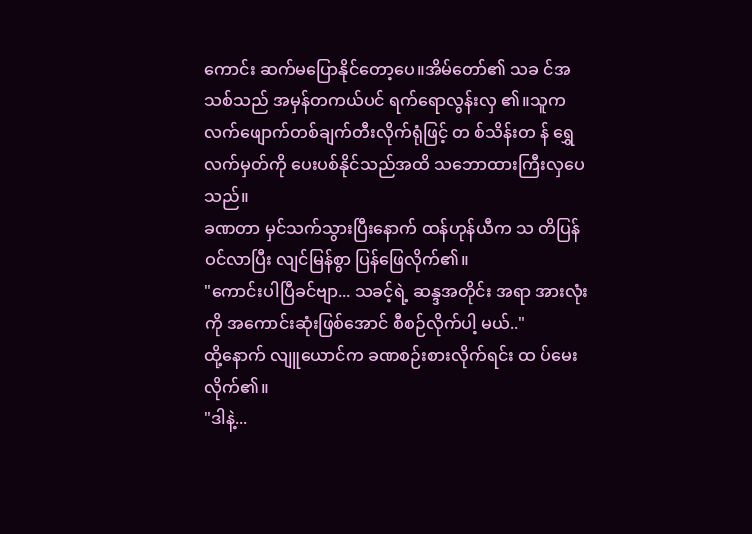ကောင်း ဆက်မပြောနိုင်တော့ပေ။အိမ်တော်၏ သခ င်အသစ်သည် အမှန်တကယ်ပင် ရက်ရောလွန်းလှ ၏။သူက လက်ဖျောက်တစ်ချက်တီးလိုက်ရုံဖြင့် တ စ်သိန်းတ န် ရွှေလက်မှတ်ကို ပေးပစ်နိုင်သည်အထိ သဘောထားကြီးလှပေသည်။
ခဏတာ မှင်သက်သွားပြီးနောက် ထန်ဟုန်ယီက သ တိပြန်ဝင်လာပြီး လျင်မြန်စွာ ပြန်ဖြေလိုက်၏။
"ကောင်းပါပြီခင်ဗျာ... သခင့်ရဲ့ ဆန္ဒအတိုင်း အရာ အားလုံးကို အကောင်းဆုံးဖြစ်အောင် စီစဉ်လိုက်ပါ့ မယ်.."
ထို့နောက် လျူယောင်က ခဏစဉ်းစားလိုက်ရင်း ထ ပ်မေးလိုက်၏။
"ဒါနဲ့...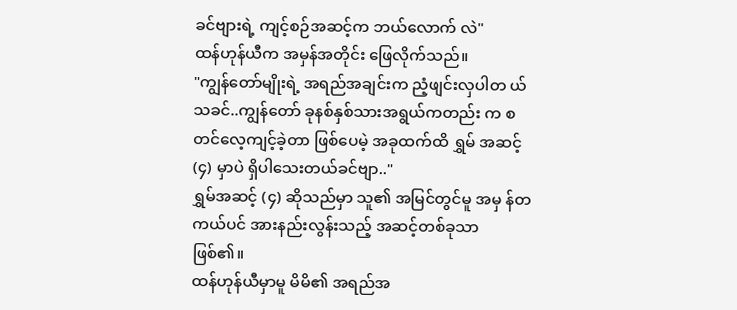ခင်ဗျားရဲ့ ကျင့်စဉ်အဆင့်က ဘယ်လောက် လဲ"
ထန်ဟုန်ယီက အမှန်အတိုင်း ဖြေလိုက်သည်။
"ကျွန်တော်မျိုးရဲ့ အရည်အချင်းက ညံ့ဖျင်းလှပါတ ယ် သခင်..ကျွန်တော် ခုနစ်နှစ်သားအရွယ်ကတည်း က စတင်လေ့ကျင့်ခဲ့တာ ဖြစ်ပေမဲ့ အခုထက်ထိ ရွှမ် အဆင့် (၄) မှာပဲ ရှိပါသေးတယ်ခင်ဗျာ.."
ရွှမ်အဆင့် (၄) ဆိုသည်မှာ သူ၏ အမြင်တွင်မူ အမှ န်တကယ်ပင် အားနည်းလွန်းသည့် အဆင့်တစ်ခုသာ ဖြစ်၏။
ထန်ဟုန်ယီမှာမူ မိမိ၏ အရည်အ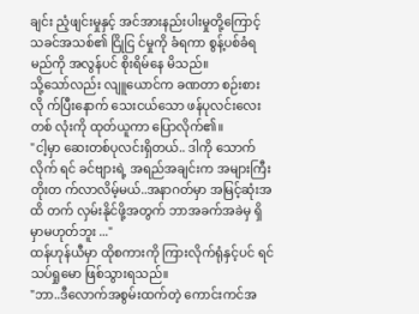ချင်း ညံ့ဖျင်းမှုနှင့် အင်အားနည်းပါးမှုတို့ကြောင့် သခင်အသစ်၏ ငြိုငြ င်မှုကို ခံရကာ စွန့်ပစ်ခံရမည်ကို အလွန်ပင် စိုးရိမ်နေ မိသည်။
သို့သော်လည်း လျူယောင်က ခဏတာ စဉ်းစားလို က်ပြီးနောက် သေးငယ်သော ဖန်ပုလင်းလေးတစ် လုံးကို ထုတ်ယူကာ ပြောလိုက်၏။
"ငါ့မှာ ဆေးတစ်ပုလင်းရှိတယ်.. ဒါကို သောက်လိုက် ရင် ခင်ဗျားရဲ့ အရည်အချင်းက အများကြီး တိုးတ က်လာလိမ့်မယ်..အနာဂတ်မှာ အမြင့်ဆုံးအထိ တက် လှမ်းနိုင်ဖို့အတွက် ဘာအခက်အခဲမှ ရှိမှာမဟုတ်ဘူး ..."
ထန်ဟုန်ယီမှာ ထိုစကားကို ကြားလိုက်ရုံနှင့်ပင် ရင် သပ်ရှုမော ဖြစ်သွားရသည်။
"ဘာ..ဒီလောက်အစွမ်းထက်တဲ့ ကောင်းကင်အ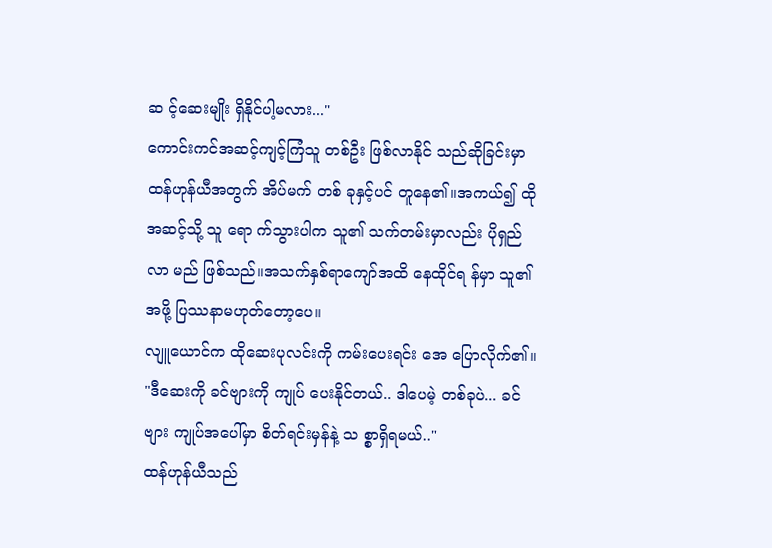ဆ င့်ဆေးမျိုး ရှိနိုင်ပါ့မလား..."
ကောင်းကင်အဆင့်ကျင့်ကြံသူ တစ်ဦး ဖြစ်လာနိုင် သည်ဆိုခြင်းမှာ ထန်ဟုန်ယီအတွက် အိပ်မက် တစ် ခုနှင့်ပင် တူနေ၏။အကယ်၍ ထိုအဆင့်သို့ သူ ရော က်သွားပါက သူ၏ သက်တမ်းမှာလည်း ပိုရှည် လာ မည် ဖြစ်သည်။အသက်နှစ်ရာကျော်အထိ နေထိုင်ရ န်မှာ သူ၏အဖို့ ပြဿနာမဟုတ်တော့ပေ။
လျူယောင်က ထိုဆေးပုလင်းကို ကမ်းပေးရင်း အေ ပြောလိုက်၏။
"ဒီဆေးကို ခင်ဗျားကို ကျုပ် ပေးနိုင်တယ်.. ဒါပေမဲ့ တစ်ခုပဲ... ခင်ဗျား ကျုပ်အပေါ်မှာ စိတ်ရင်းမှန်နဲ့ သ စ္စာရှိရမယ်.."
ထန်ဟုန်ယီသည်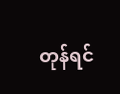တုန်ရင်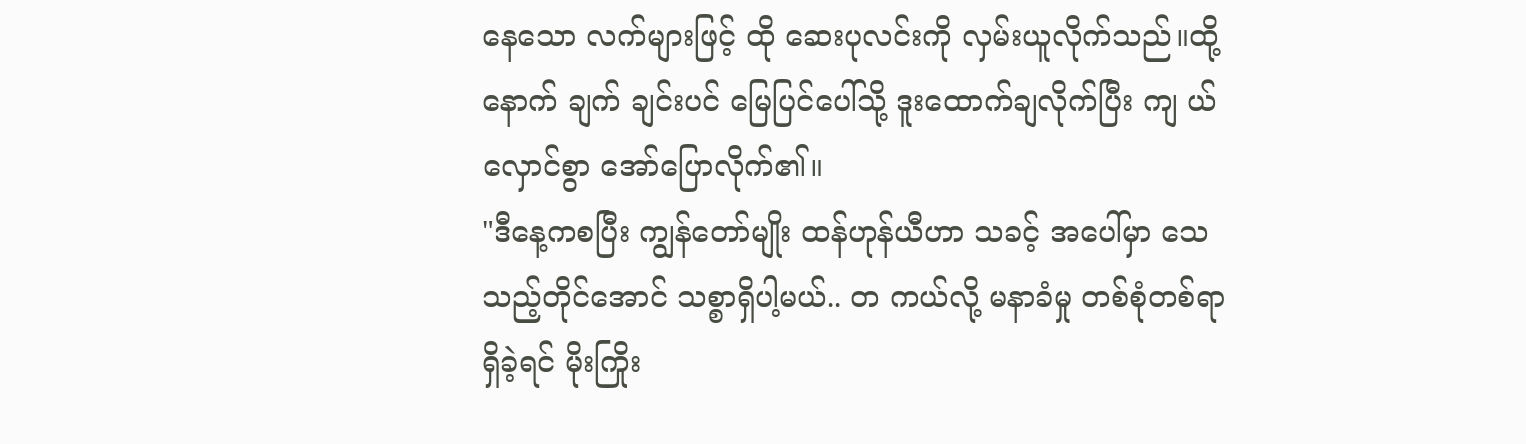နေသော လက်များဖြင့် ထို ဆေးပုလင်းကို လှမ်းယူလိုက်သည်။ထို့နောက် ချက် ချင်းပင် မြေပြင်ပေါ်သို့ ဒူးထောက်ချလိုက်ပြီး ကျ ယ်လှောင်စွာ အော်ပြောလိုက်၏။
"ဒီနေ့ကစပြီး ကျွန်တော်မျိုး ထန်ဟုန်ယီဟာ သခင့် အပေါ်မှာ သေသည့်တိုင်အောင် သစ္စာရှိပါ့မယ်.. တ ကယ်လို့ မနာခံမှု တစ်စုံတစ်ရာ ရှိခဲ့ရင် မိုးကြိုး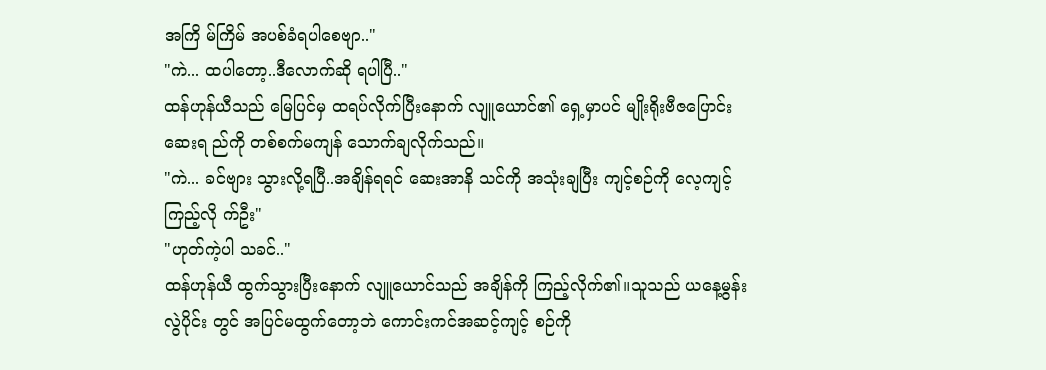အကြိ မ်ကြိမ် အပစ်ခံရပါစေဗျာ.."
"ကဲ... ထပါတော့..ဒီလောက်ဆို ရပါပြီ.."
ထန်ဟုန်ယီသည် မြေပြင်မှ ထရပ်လိုက်ပြီးနောက် လျူယောင်၏ ရှေ့မှာပင် မျိုးရိုးဗီဇပြောင်းဆေးရ ည်ကို တစ်စက်မကျန် သောက်ချလိုက်သည်။
"ကဲ... ခင်ဗျား သွားလို့ရပြီ..အချိန်ရရင် ဆေးအာနိ သင်ကို အသုံးချပြီး ကျင့်စဉ်ကို လေ့ကျင့်ကြည့်လို က်ဦး"
"ဟုတ်ကဲ့ပါ သခင်.."
ထန်ဟုန်ယီ ထွက်သွားပြီးနောက် လျူယောင်သည် အချိန်ကို ကြည့်လိုက်၏။သူသည် ယနေ့မွန်းလွဲပိုင်း တွင် အပြင်မထွက်တော့ဘဲ ကောင်းကင်အဆင့်ကျင့် စဉ်ကို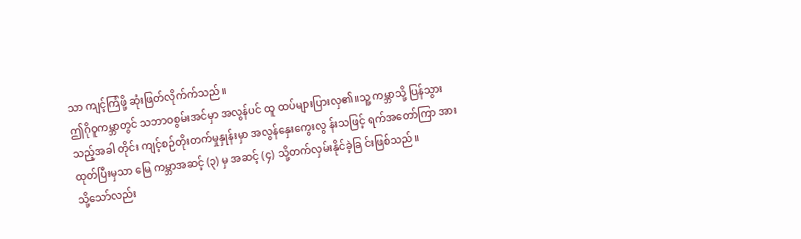သာ ကျင့်ကြံဖို့ ဆုံးဖြတ်လိုက်က်သည်။
ဤဂိုဝူကမ္ဘာတွင် သဘာဝစွမ်းအင်မှာ အလွန်ပင် ထူ ထပ်များပြားလှ၏။သူ့ ကမ္ဘာသို့ ပြန်သွားသည့်အခါ တိုင်း ကျင့်စဉ်တိုးတက်မှုနှုန်းမှာ အလွန်နှေးကွေးလွ န်းသဖြင့် ရက်အတော်ကြာ အားထုတ်ပြီးမှသာ မြေ ကမ္ဘာအဆင့် (၃) မှ အဆင့် (၄) သို့တက်လှမ်းနိုင်ခဲ့ခြ င်းဖြစ်သည်။
သို့သော်လည်း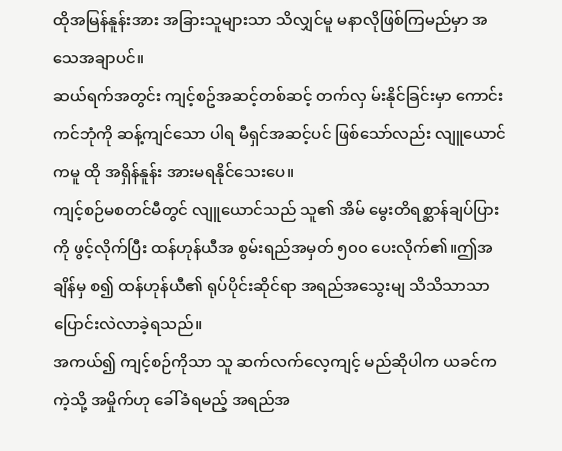ထိုအမြန်နူန်းအား အခြားသူများသာ သိလျှင်မူ မနာလိုဖြစ်ကြမည်မှာ အသေအချာပင်။
ဆယ်ရက်အတွင်း ကျင့်စဥ်အဆင့်တစ်ဆင့် တက်လှ မ်းနိုင်ခြင်းမှာ ကောင်းကင်ဘုံကို ဆန့်ကျင်သော ပါရ မီရှင်အဆင့်ပင် ဖြစ်သော်လည်း လျူယောင်ကမူ ထို အရှိန်နူန်း အားမရနိုင်သေးပေ။
ကျင့်စဉ်မစတင်မီတွင် လျူယောင်သည် သူ၏ အိမ် မွေးတိရစ္ဆာန်ချပ်ပြားကို ဖွင့်လိုက်ပြီး ထန်ဟုန်ယီအ စွမ်းရည်အမှတ် ၅၀၀ ပေးလိုက်၏။ဤအချိန်မှ စ၍ ထန်ဟုန်ယီ၏ ရုပ်ပိုင်းဆိုင်ရာ အရည်အသွေးမျ သိသိသာသာ ပြောင်းလဲလာခဲ့ရသည်။
အကယ်၍ ကျင့်စဉ်ကိုသာ သူ ဆက်လက်လေ့ကျင့် မည်ဆိုပါက ယခင်ကကဲ့သို့ အမှိုက်ဟု ခေါ်ခံရမည့် အရည်အ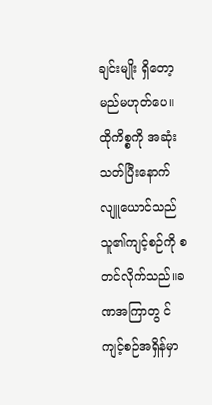ချင်းမျိုး ရှိတော့မည်မဟုတ်ပေ။
ထိုကိစ္စကို အဆုံးသတ်ပြီးနောက် လျူယောင်သည် သူ၏ကျင့်စဉ်ကို စတင်လိုက်သည်။ခဏအကြာတွ င် ကျင့်စဉ်အရှိန်မှာ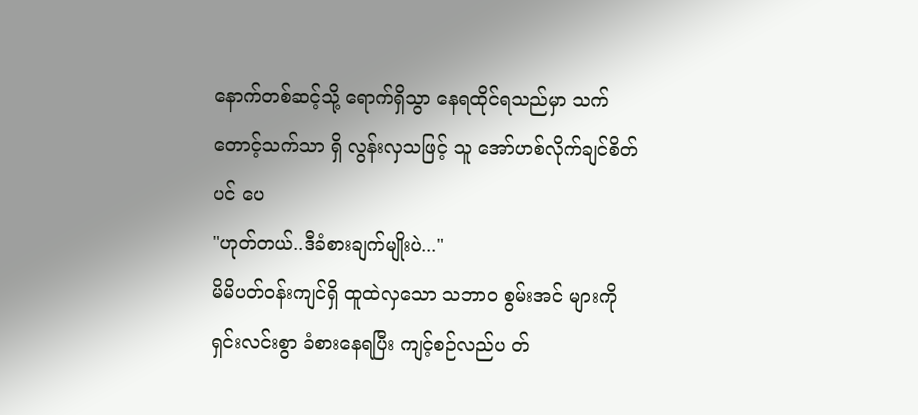နောက်တစ်ဆင့်သို့ ရောက်ရှိသွာ နေရထိုင်ရသည်မှာ သက်တောင့်သက်သာ ရှိ လွန်းလှသဖြင့် သူ အော်ဟစ်လိုက်ချင်စိတ်ပင် ပေ
"ဟုတ်တယ်..ဒီခံစားချက်မျိုးပဲ..."
မိမိပတ်ဝန်းကျင်ရှိ ထူထဲလှသော သဘာဝ စွမ်းအင် များကို ရှင်းလင်းစွာ ခံစားနေရပြီး ကျင့်စဉ်လည်ပ တ်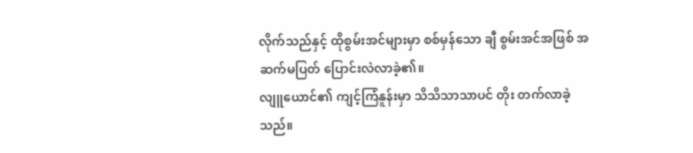လိုက်သည်နှင့် ထိုစွမ်းအင်များမှာ စစ်မှန်သော ချီ စွမ်းအင်အဖြစ် အဆက်မပြတ် ပြောင်းလဲလာခဲ့၏။
လျူယောင်၏ ကျင့်ကြံနူန်းမှာ သိသိသာသာပင် တိုး တက်လာခဲ့သည်။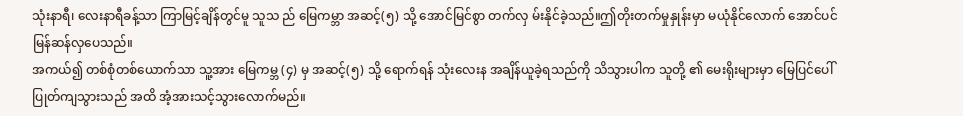သုံးနာရီ၊ လေးနာရီခန့်သာ ကြာမြင့်ချိန်တွင်မူ သူသ ည် မြေကမ္ဘာ အဆင့်(၅) သို့ အောင်မြင်စွာ တက်လှ မ်းနိုင်ခဲ့သည်။ဤတိုးတက်မှုနှုန်းမှာ မယုံနိုင်လောက် အောင်ပင် မြန်ဆန်လှပေသည်။
အကယ်၍ တစ်စုံတစ်ယောက်သာ သူ့အား မြေကမ္ဘ (၄) မှ အဆင့်(၅) သို့ ရောက်ရန် သုံးလေးန အချိန်ယူခဲ့ရသည်ကို သိသွားပါက သူတို့ ၏ မေးရိုးများမှာ မြေပြင်ပေါ် ပြုတ်ကျသွားသည် အထိ အံ့အားသင့်သွားလောက်မည်။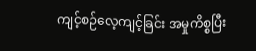ကျင့်စဉ်လေ့ကျင့်ခြင်း အမှုကိစ္စပြီး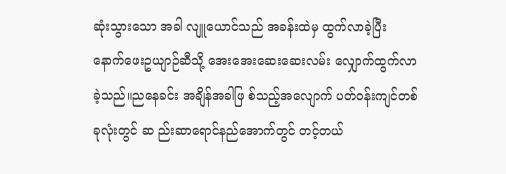ဆုံးသွားသော အခါ လျူယောင်သည် အခန်းထဲမှ ထွက်လာခဲ့ပြီး နောက်ဖေးဥယျာဉ်ဆီသို့ အေးအေးဆေးဆေးလမ်း လျှောက်ထွက်လာခဲ့သည်။ညနေခင်း အချိန်အခါဖြ စ်သည့်အလျောက် ပတ်ဝန်းကျင်တစ်ခုလုံးတွင် ဆ ည်းဆာရောင်နည်အောက်တွင် တင့်တယ်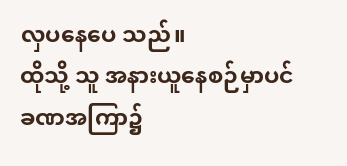လှပနေပေ သည်။
ထိုသို့ သူ အနားယူနေစဉ်မှာပင် ခဏအကြာ၌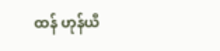ထန် ဟုန်ယီ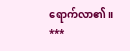ရောက်လာ၏။
***